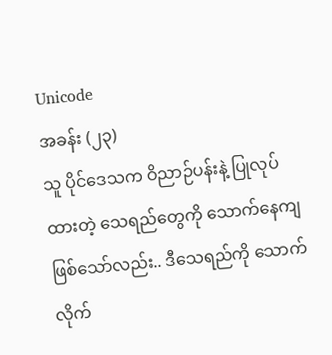Unicode
အခန်း (၂၃)
သူ ပိုင်ဒေသက ဝိညာဉ်ပန်းနဲ့ ပြုလုပ်ထားတဲ့ သေရည်တွေကို သောက်နေကျ ဖြစ်သော်လည်း.. ဒီသေရည်ကို သောက်လိုက်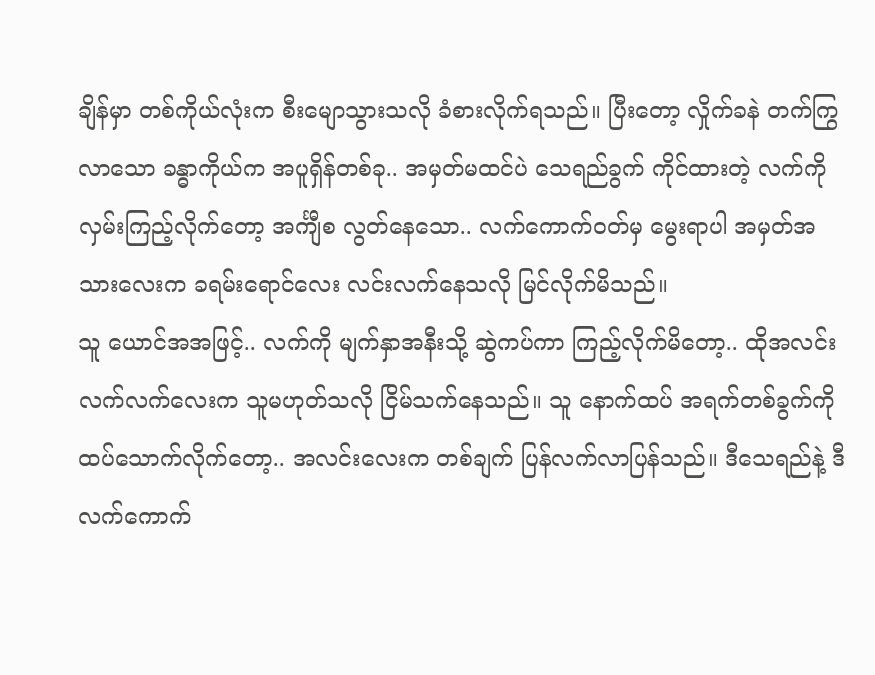ချိန်မှာ တစ်ကိုယ်လုံးက စီးမျောသွားသလို ခံစားလိုက်ရသည်။ ပြီးတော့ လှိုက်ခနဲ တက်ကြွလာသော ခန္ဓာကိုယ်က အပူရှိန်တစ်ခု.. အမှတ်မထင်ပဲ သေရည်ခွက် ကိုင်ထားတဲ့ လက်ကို လှမ်းကြည့်လိုက်တော့ အင်္ကျီစ လွတ်နေသော.. လက်ကောက်ဝတ်မှ မွေးရာပါ အမှတ်အသားလေးက ခရမ်းရောင်လေး လင်းလက်နေသလို မြင်လိုက်မိသည်။
သူ ယောင်အအဖြင့်.. လက်ကို မျက်နှာအနီးသို့ ဆွဲကပ်ကာ ကြည့်လိုက်မိတော့.. ထိုအလင်းလက်လက်လေးက သူမဟုတ်သလို ငြိမ်သက်နေသည်။ သူ နောက်ထပ် အရက်တစ်ခွက်ကို ထပ်သောက်လိုက်တော့.. အလင်းလေးက တစ်ချက် ပြန်လက်လာပြန်သည်။ ဒီသေရည်နဲ့ ဒီလက်ကောက်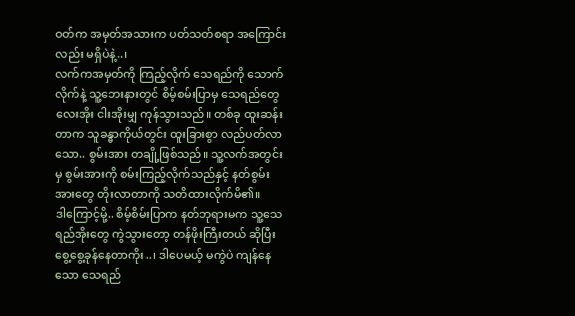ဝတ်က အမှတ်အသားက ပတ်သတ်စရာ အကြောင်းလည်း မရှိပဲနဲ့..၊
လက်ကအမှတ်ကို ကြည့်လိုက် သေရည်ကို သောက်လိုက်နဲ့ သူ့ဘေးနားတွင် စိမ့်စမ်းပြာမှ သေရည်တွေ လေးအိုး ငါးအိုးမျှ ကုန်သွားသည်။ တစ်ခု ထူးဆန်းတာက သူခန္ဓာကိုယ်တွင်း ထူးခြားစွာ လည်ပတ်လာသော.. စွမ်းအား တချို့ဖြစ်သည်။ သူ့လက်အတွင်းမှ စွမ်းအားကို စမ်းကြည့်လိုက်သည်နှင့် နတ်စွမ်းအားတွေ တိုးလာတာကို သတိထားလိုက်မိ၏။
ဒါကြောင့်မို့.. စိမ့်စိမ်းပြာက နတ်ဘုရားမက သူ့သေရည်အိုးတွေ ကွဲသွားတော့ တန်ဖိုးကြီးတယ် ဆိုပြီး စွေ့စွေ့ခုန်နေတာကိုး..၊ ဒါပေမယ့် မကွဲပဲ ကျန်နေသော သေရည်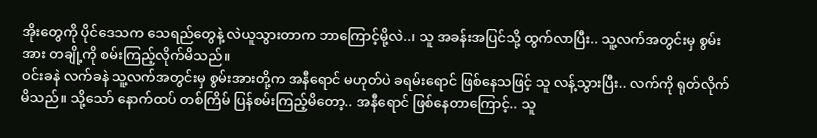အိုးတွေကို ပိုင်ဒေသက သေရည်တွေနဲ့ လဲယူသွားတာက ဘာကြောင့်မို့လဲ..၊ သူ အခန်းအပြင်သို့ ထွက်လာပြီး.. သူ့လက်အတွင်းမှ စွမ်းအား တချို့ကို စမ်းကြည့်လိုက်မိသည်။
ဝင်းခနဲ လက်ခနဲ သူ့လက်အတွင်းမှ စွမ်းအားတို့က အနီရောင် မဟုတ်ပဲ ခရမ်းရောင် ဖြစ်နေသဖြင့် သူ လန့်သွားပြီး.. လက်ကို ရုတ်လိုက်မိသည်။ သို့သော် နောက်ထပ် တစ်ကြိမ် ပြန်စမ်းကြည့်မိတော့.. အနီရောင် ဖြစ်နေတာကြောင့်.. သူ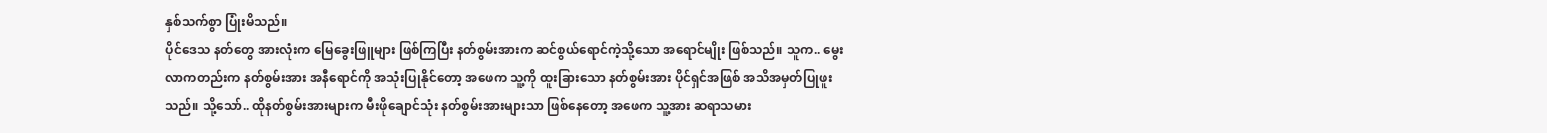နှစ်သက်စွာ ပြုံးမိသည်။
ပိုင်ဒေသ နတ်တွေ အားလုံးက မြေခွေးဖြူများ ဖြစ်ကြပြီး နတ်စွမ်းအားက ဆင်စွယ်ရောင်ကဲ့သို့သော အရောင်မျိုး ဖြစ်သည်။ သူက.. မွေးလာကတည်းက နတ်စွမ်းအား အနီရောင်ကို အသုံးပြုနိုင်တော့ အဖေက သူ့ကို ထူးခြားသော နတ်စွမ်းအား ပိုင်ရှင်အဖြစ် အသိအမှတ်ပြုဖူးသည်။ သို့သော်.. ထိုနတ်စွမ်းအားများက မီးဖိုချောင်သုံး နတ်စွမ်းအားများသာ ဖြစ်နေတော့ အဖေက သူ့အား ဆရာသမား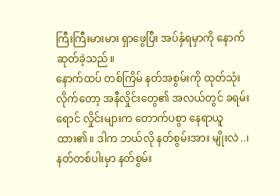ကြီးကြီးမားမား ရှာဖွေပြီး အပ်နှံရမှာကို နောက်ဆုတ်ခဲ့သည်။
နောက်ထပ် တစ်ကြိမ် နတ်အစွမ်းကို ထုတ်သုံးလိုက်တော့ အနီလှိုင်းတွေ၏ အလယ်တွင် ခရမ်းရောင် လှိုင်းများက တောက်ပစွာ နေရာယူထား၏။ ဒါက ဘယ်လို နတ်စွမ်းအား မျိုးလဲ..၊ နတ်တစ်ပါးမှာ နတ်စွမ်း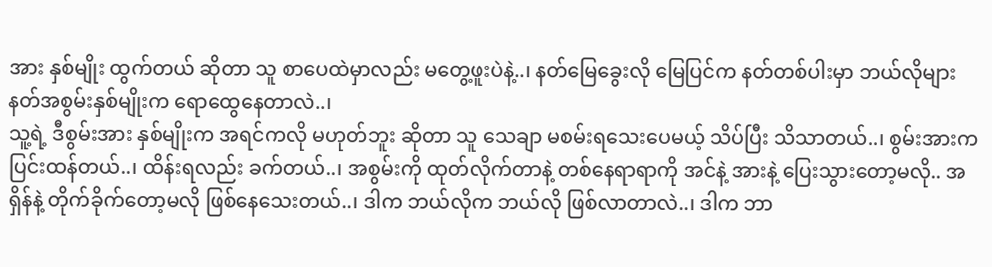အား နှစ်မျိုး ထွက်တယ် ဆိုတာ သူ စာပေထဲမှာလည်း မတွေ့ဖူးပဲနဲ့..၊ နတ်မြေခွေးလို မြေပြင်က နတ်တစ်ပါးမှာ ဘယ်လိုများ နတ်အစွမ်းနှစ်မျိုးက ရောထွေနေတာလဲ..၊
သူ့ရဲ့ ဒီစွမ်းအား နှစ်မျိုးက အရင်ကလို မဟုတ်ဘူး ဆိုတာ သူ သေချာ မစမ်းရသေးပေမယ့် သိပ်ပြီး သိသာတယ်..၊ စွမ်းအားက ပြင်းထန်တယ်..၊ ထိန်းရလည်း ခက်တယ်..၊ အစွမ်းကို ထုတ်လိုက်တာနဲ့ တစ်နေရာရာကို အင်နဲ့ အားနဲ့ ပြေးသွားတော့မလို.. အရှိန်နဲ့ တိုက်ခိုက်တော့မလို ဖြစ်နေသေးတယ်..၊ ဒါက ဘယ်လိုက ဘယ်လို ဖြစ်လာတာလဲ..၊ ဒါက ဘာ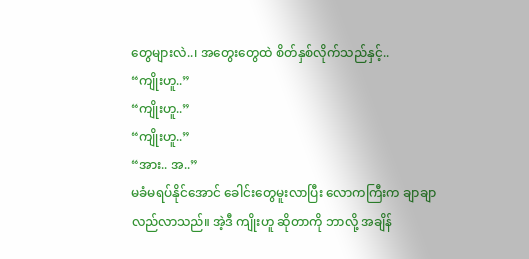တွေများလဲ..၊ အတွေးတွေထဲ စိတ်နှစ်လိုက်သည်နှင့်..
“ကျိုးဟူ..”
“ကျိုးဟူ..”
“ကျိုးဟူ..”
“အား.. အ..”
မခံမရပ်နိုင်အောင် ခေါင်းတွေမူးလာပြီး လောကကြီးက ချာချာလည်လာသည်။ အဲ့ဒီ ကျိုးဟူ ဆိုတာကို ဘာလို့ အချိန်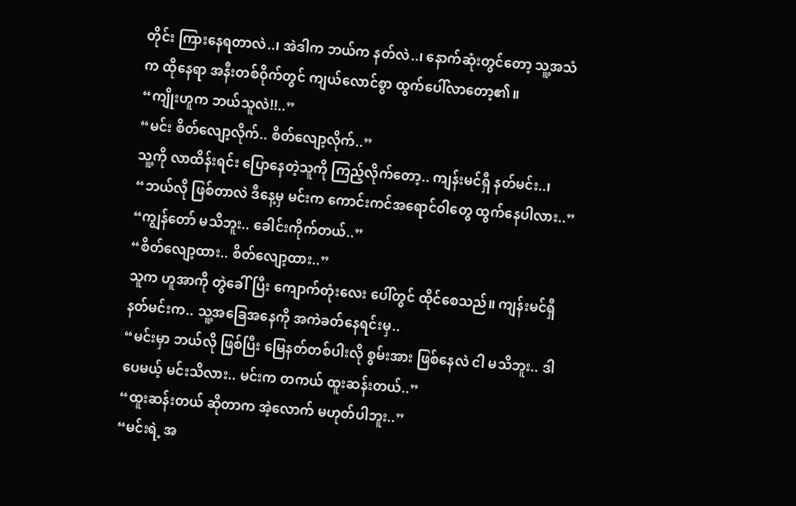တိုင်း ကြားနေရတာလဲ..၊ အဲဒါက ဘယ်က နတ်လဲ..၊ နောက်ဆုံးတွင်တော့ သူ့အသံက ထိုနေရာ အနီးတစ်ဝိုက်တွင် ကျယ်လောင်စွာ ထွက်ပေါ်လာတော့၏။
“ကျိုးဟူက ဘယ်သူလဲ!!..”
“မင်း စိတ်လျော့လိုက်.. စိတ်လျော့လိုက်..”
သူ့ကို လာထိန်းရင်း ပြောနေတဲ့သူကို ကြည့်လိုက်တော့.. ကျန်းမင်ရှီ နတ်မင်း..၊
“ဘယ်လို ဖြစ်တာလဲ ဒီနေ့မှ မင်းက ကောင်းကင်အရောင်ဝါတွေ ထွက်နေပါလား..”
“ကျွန်တော် မသိဘူး.. ခေါင်းကိုက်တယ်..”
“စိတ်လျော့ထား.. စိတ်လျော့ထား..”
သူက ဟူအာကို တွဲခေါ်ပြီး ကျောက်တုံးလေး ပေါ်တွင် ထိုင်စေသည်။ ကျန်းမင်ရှီ နတ်မင်းက.. သူ့အခြေအနေကို အကဲခတ်နေရင်းမှ..
“မင်းမှာ ဘယ်လို ဖြစ်ပြီး မြေနတ်တစ်ပါးလို စွမ်းအား ဖြစ်နေလဲ ငါ မသိဘူး.. ဒါပေမယ့် မင်းသိလား.. မင်းက တကယ် ထူးဆန်းတယ်..”
“ထူးဆန်းတယ် ဆိုတာက အဲ့လောက် မဟုတ်ပါဘူး..”
“မင်းရဲ့ အ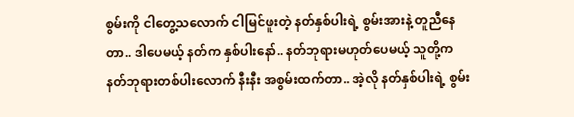စွမ်းကို ငါတွေ့သလောက် ငါမြင်ဖူးတဲ့ နတ်နှစ်ပါးရဲ့ စွမ်းအားနဲ့ တူညီနေတာ.. ဒါပေမယ့် နတ်က နှစ်ပါးနော်.. နတ်ဘုရားမဟုတ်ပေမယ့် သူတို့က နတ်ဘုရားတစ်ပါးလောက် နီးနီး အစွမ်းထက်တာ.. အဲ့လို နတ်နှစ်ပါးရဲ့ စွမ်း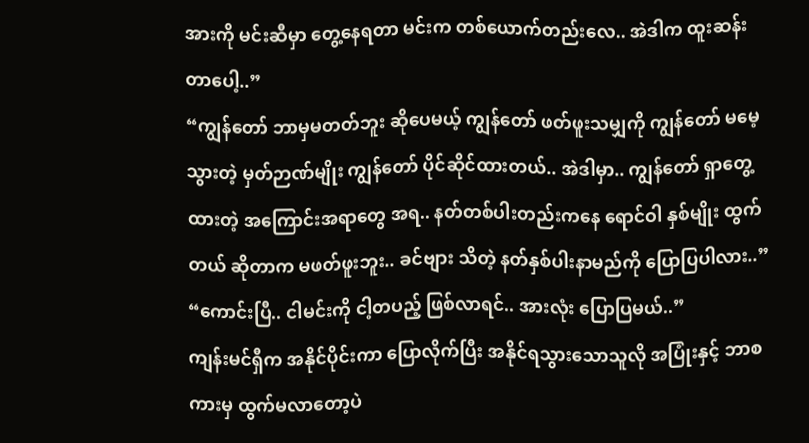အားကို မင်းဆီမှာ တွေ့နေရတာ မင်းက တစ်ယောက်တည်းလေ.. အဲဒါက ထူးဆန်းတာပေါ့..”
“ကျွန်တော် ဘာမှမတတ်ဘူး ဆိုပေမယ့် ကျွန်တော် ဖတ်ဖူးသမျှကို ကျွန်တော် မမေ့သွားတဲ့ မှတ်ဉာဏ်မျိုး ကျွန်တော် ပိုင်ဆိုင်ထားတယ်.. အဲဒါမှာ.. ကျွန်တော် ရှာတွေ့ထားတဲ့ အကြောင်းအရာတွေ အရ.. နတ်တစ်ပါးတည်းကနေ ရောင်ဝါ နှစ်မျိုး ထွက်တယ် ဆိုတာက မဖတ်ဖူးဘူး.. ခင်ဗျား သိတဲ့ နတ်နှစ်ပါးနာမည်ကို ပြောပြပါလား..”
“ကောင်းပြီ.. ငါမင်းကို ငါ့တပည့် ဖြစ်လာရင်.. အားလုံး ပြောပြမယ်..”
ကျန်းမင်ရှီက အနိုင်ပိုင်းကာ ပြောလိုက်ပြီး အနိုင်ရသွားသောသူလို အပြုံးနှင့် ဘာစကားမှ ထွက်မလာတော့ပဲ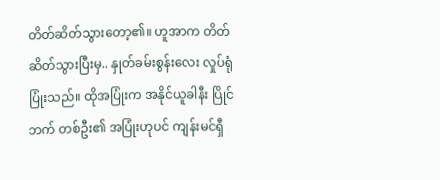တိတ်ဆိတ်သွားတော့၏။ ဟူအာက တိတ်ဆိတ်သွားပြီးမှ.. နှုတ်ခမ်းစွန်းလေး လှုပ်ရုံ ပြုံးသည်။ ထိုအပြုံးက အနိုင်ယူခါနီး ပြိုင်ဘက် တစ်ဦး၏ အပြုံးဟုပင် ကျန်းမင်ရှီ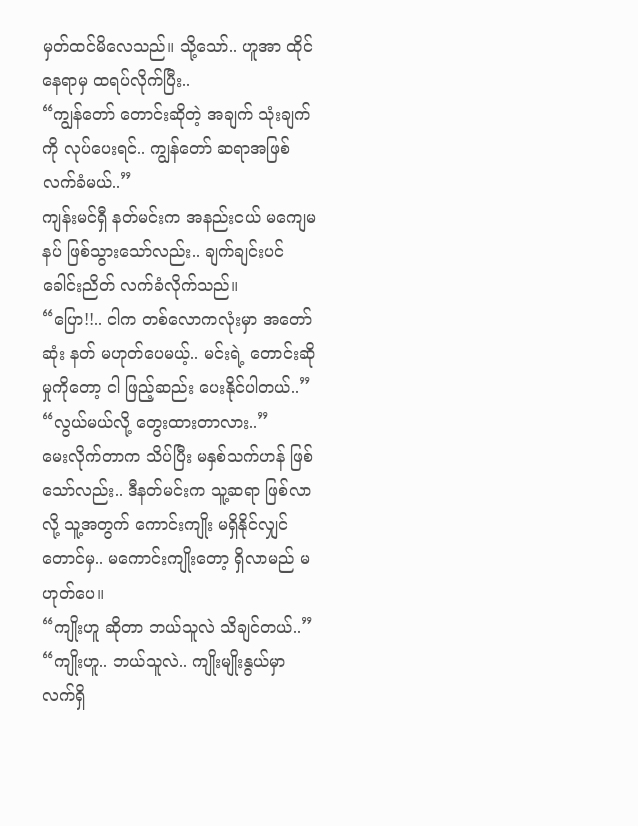မှတ်ထင်မိလေသည်။ သို့သော်.. ဟူအာ ထိုင်နေရာမှ ထရပ်လိုက်ပြီး..
“ကျွန်တော် တောင်းဆိုတဲ့ အချက် သုံးချက်ကို လုပ်ပေးရင်.. ကျွန်တော် ဆရာအဖြစ် လက်ခံမယ်..”
ကျန်းမင်ရှီ နတ်မင်းက အနည်းငယ် မကျေမနပ် ဖြစ်သွားသော်လည်း.. ချက်ချင်းပင် ခေါင်းညိတ် လက်ခံလိုက်သည်။
“ပြော!!.. ငါက တစ်လောကလုံးမှာ အတော်ဆုံး နတ် မဟုတ်ပေမယ့်.. မင်းရဲ့ တောင်းဆိုမှုကိုတော့ ငါ ဖြည့်ဆည်း ပေးနိုင်ပါတယ်..”
“လွယ်မယ်လို့ တွေးထားတာလား..”
မေးလိုက်တာက သိပ်ပြီး မနှစ်သက်ဟန် ဖြစ်သော်လည်း.. ဒီနတ်မင်းက သူ့ဆရာ ဖြစ်လာလို့ သူ့အတွက် ကောင်းကျိုး မရှိနိုင်လျှင်တောင်မှ.. မကောင်းကျိုးတော့ ရှိလာမည် မဟုတ်ပေ။
“ကျိုးဟူ ဆိုတာ ဘယ်သူလဲ သိချင်တယ်..”
“ကျိုးဟူ.. ဘယ်သူလဲ.. ကျိုးမျိုးနွယ်မှာ လက်ရှိ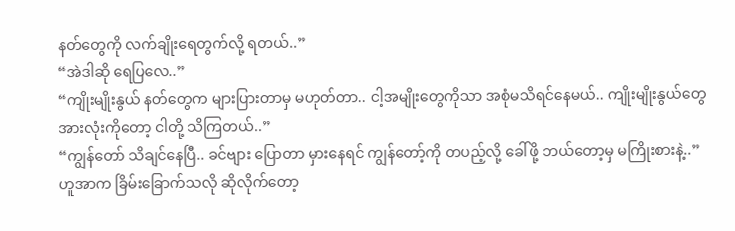နတ်တွေကို လက်ချိုးရေတွက်လို့ ရတယ်..”
“အဲဒါဆို ရေပြလေ..”
“ကျိုးမျိုးနွယ် နတ်တွေက များပြားတာမှ မဟုတ်တာ.. ငါ့အမျိုးတွေကိုသာ အစုံမသိရင်နေမယ်.. ကျိုးမျိုးနွယ်တွေ အားလုံးကိုတော့ ငါတို့ သိကြတယ်..”
“ကျွန်တော် သိချင်နေပြီ.. ခင်ဗျား ပြောတာ မှားနေရင် ကျွန်တော့်ကို တပည့်လို့ ခေါ်ဖို့ ဘယ်တော့မှ မကြိုးစားနဲ့..”
ဟူအာက ခြိမ်းခြောက်သလို ဆိုလိုက်တော့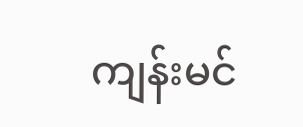ကျန်းမင်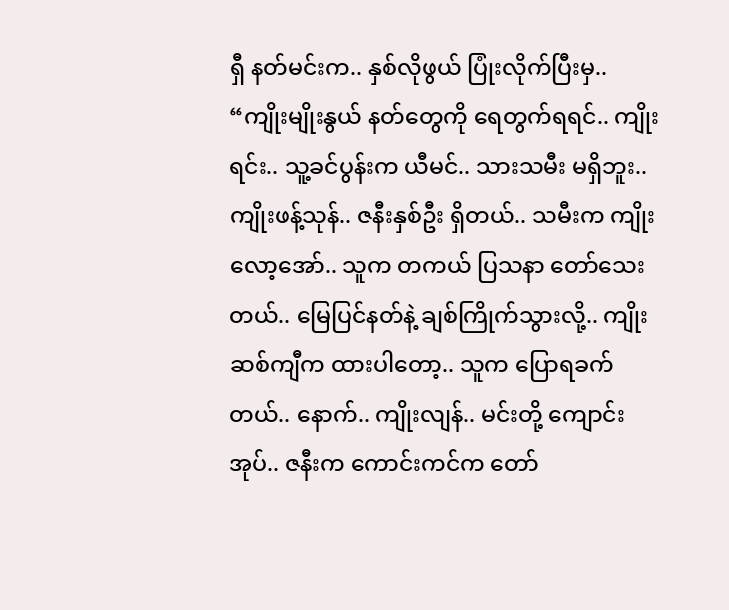ရှီ နတ်မင်းက.. နှစ်လိုဖွယ် ပြုံးလိုက်ပြီးမှ..
“ကျိုးမျိုးနွယ် နတ်တွေကို ရေတွက်ရရင်.. ကျိုးရင်း.. သူ့ခင်ပွန်းက ယီမင်.. သားသမီး မရှိဘူး.. ကျိုးဖန့်သုန်.. ဇနီးနှစ်ဦး ရှိတယ်.. သမီးက ကျိုးလော့အော်.. သူက တကယ် ပြသနာ တော်သေးတယ်.. မြေပြင်နတ်နဲ့ ချစ်ကြိုက်သွားလို့.. ကျိုးဆစ်ကျီက ထားပါတော့.. သူက ပြောရခက်တယ်.. နောက်.. ကျိုးလျန်.. မင်းတို့ ကျောင်းအုပ်.. ဇနီးက ကောင်းကင်က တော်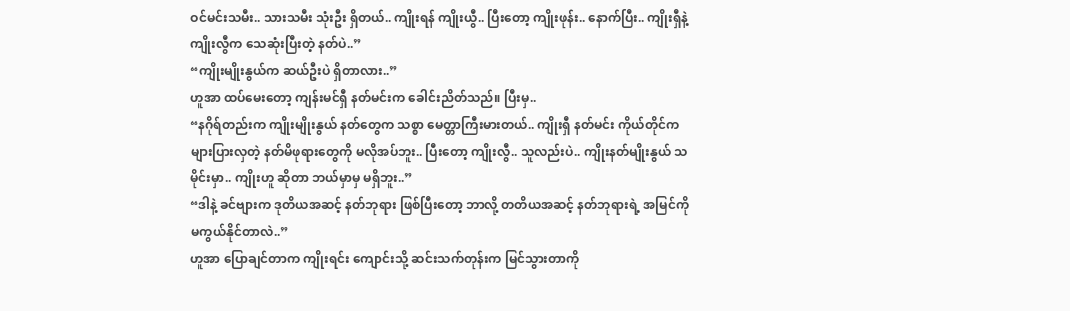ဝင်မင်းသမီး.. သားသမီး သုံးဦး ရှိတယ်.. ကျိုးရန် ကျိုးယွီ.. ပြီးတော့ ကျိုးဖုန်း.. နောက်ပြီး.. ကျိုးရှီနဲ့ ကျိုးလွီက သေဆုံးပြီးတဲ့ နတ်ပဲ..”
“ကျိုးမျိုးနွယ်က ဆယ်ဦးပဲ ရှိတာလား..”
ဟူအာ ထပ်မေးတော့ ကျန်းမင်ရှီ နတ်မင်းက ခေါင်းညိတ်သည်။ ပြီးမှ..
“နဂိုရ်တည်းက ကျိုးမျိုးနွယ် နတ်တွေက သစ္စာ မေတ္တာကြီးမားတယ်.. ကျိုးရှီ နတ်မင်း ကိုယ်တိုင်က များပြားလှတဲ့ နတ်မိဖုရားတွေကို မလိုအပ်ဘူး.. ပြီးတော့ ကျိုးလွီ.. သူလည်းပဲ.. ကျိုးနတ်မျိုးနွယ် သမိုင်းမှာ.. ကျိုးဟူ ဆိုတာ ဘယ်မှာမှ မရှိဘူး..”
“ဒါနဲ့ ခင်ဗျားက ဒုတိယအဆင့် နတ်ဘုရား ဖြစ်ပြီးတော့ ဘာလို့ တတိယအဆင့် နတ်ဘုရားရဲ့ အမြင်ကို မကွယ်နိုင်တာလဲ..”
ဟူအာ ပြောချင်တာက ကျိုးရင်း ကျောင်းသို့ ဆင်းသက်တုန်းက မြင်သွားတာကို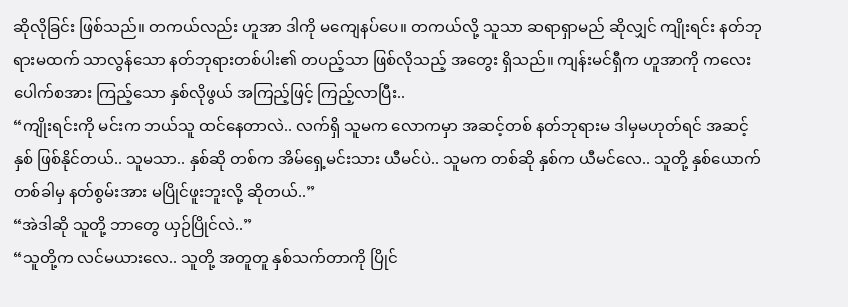ဆိုလိုခြင်း ဖြစ်သည်။ တကယ်လည်း ဟူအာ ဒါကို မကျေနပ်ပေ။ တကယ်လို့ သူသာ ဆရာရှာမည် ဆိုလျှင် ကျိုးရင်း နတ်ဘုရားမထက် သာလွန်သော နတ်ဘုရားတစ်ပါး၏ တပည့်သာ ဖြစ်လိုသည့် အတွေး ရှိသည်။ ကျန်းမင်ရှီက ဟူအာကို ကလေးပေါက်စအား ကြည့်သော နှစ်လိုဖွယ် အကြည့်ဖြင့် ကြည့်လာပြီး..
“ကျိုးရင်းကို မင်းက ဘယ်သူ ထင်နေတာလဲ.. လက်ရှိ သူမက လောကမှာ အဆင့်တစ် နတ်ဘုရားမ ဒါမှမဟုတ်ရင် အဆင့်နှစ် ဖြစ်နိုင်တယ်.. သူမသာ.. နှစ်ဆို တစ်က အိမ်ရှေ့မင်းသား ယီမင်ပဲ.. သူမက တစ်ဆို နှစ်က ယီမင်လေ.. သူတို့ နှစ်ယောက် တစ်ခါမှ နတ်စွမ်းအား မပြိုင်ဖူးဘူးလို့ ဆိုတယ်..”
“အဲဒါဆို သူတို့ ဘာတွေ ယှဉ်ပြိုင်လဲ..”
“သူတို့က လင်မယားလေ.. သူတို့ အတူတူ နှစ်သက်တာကို ပြိုင်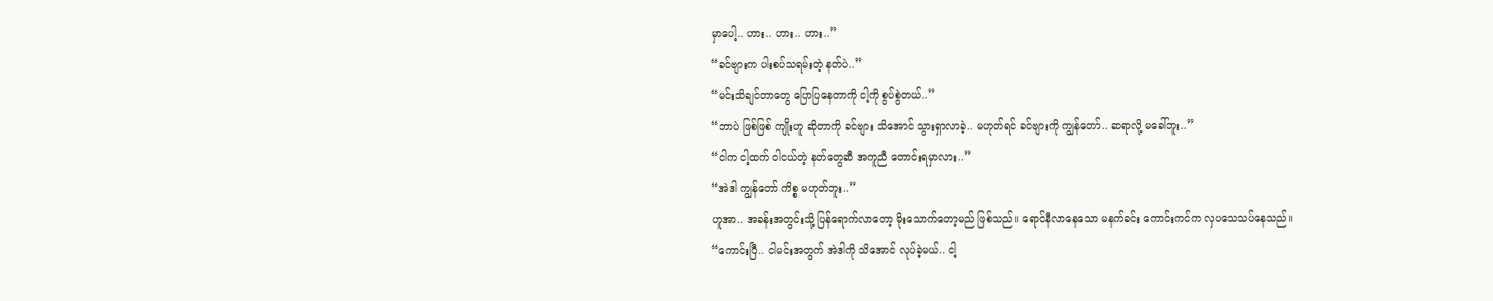မှာပေါ့.. ဟား.. ဟား.. ဟား..”
“ခင်ဗျားက ပါးစပ်သရမ်းတဲ့ နတ်ပဲ..”
“မင်းသိချင်တာတွေ ပြောပြနေတာကို ငါ့ကို စွပ်စွဲတယ်..”
“ဘာပဲ ဖြစ်ဖြစ် ကျိုးဟူ ဆိုတာကို ခင်ဗျား သိအောင် သွားရှာလာခဲ့.. မဟုတ်ရင် ခင်ဗျားကို ကျွန်တော်.. ဆရာလို့ မခေါ်ဘူး..”
“ငါက ငါ့ထက် ဝါငယ်တဲ့ နတ်တွေဆီ အကူညီ တောင်းရမှာလား..”
“အဲဒါ ကျွန်တော် ကိစ္စ မဟုတ်ဘူး..”
ဟူအာ.. အခန်းအတွင်းသို့ ပြန်ရောက်လာတော့ မိုးသောက်တော့မည် ဖြစ်သည်။ ရောင်နီလာနေသော မနက်ခင်း ကောင်းကင်က လှပသေသပ်နေသည်။
“ကောင်းပြီ.. ငါမင်းအတွက် အဲဒါကို သိအောင် လုပ်ခဲ့မယ်.. ငါ့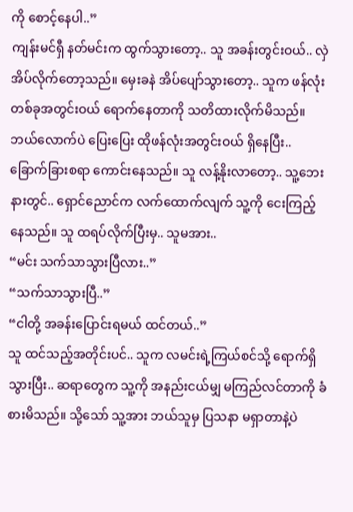ကို စောင့်နေပါ..”
ကျန်းမင်ရှီ နတ်မင်းက ထွက်သွားတော့.. သူ အခန်းတွင်းဝယ်.. လှဲအိပ်လိုက်တော့သည်။ မှေးခနဲ အိပ်ပျော်သွားတော့.. သူက ဖန်လုံးတစ်ခုအတွင်းဝယ် ရောက်နေတာကို သတိထားလိုက်မိသည်။ ဘယ်လောက်ပဲ ပြေးပြေး ထိုဖန်လုံးအတွင်းဝယ် ရှိနေပြီး.. ခြောက်ခြားစရာ ကောင်းနေသည်။ သူ လန့်နိုးလာတော့.. သူ့ဘေးနားတွင်.. ရှောင်ညောင်က လက်ထောက်လျက် သူ့ကို ငေးကြည့်နေသည်။ သူ ထရပ်လိုက်ပြီးမှ.. သူမအား..
“မင်း သက်သာသွားပြီလား..”
“သက်သာသွားပြီ..”
“ငါတို့ အခန်းပြောင်းရမယ် ထင်တယ်..”
သူ ထင်သည့်အတိုင်းပင်.. သူက လမင်းရဲ့ကြယ်စင်သို့ ရောက်ရှိသွားပြီး.. ဆရာတွေက သူ့ကို အနည်းငယ်မျှ မကြည်လင်တာကို ခံစားမိသည်။ သို့သော် သူ့အား ဘယ်သူမှ ပြသနာ မရှာတာနဲ့ပဲ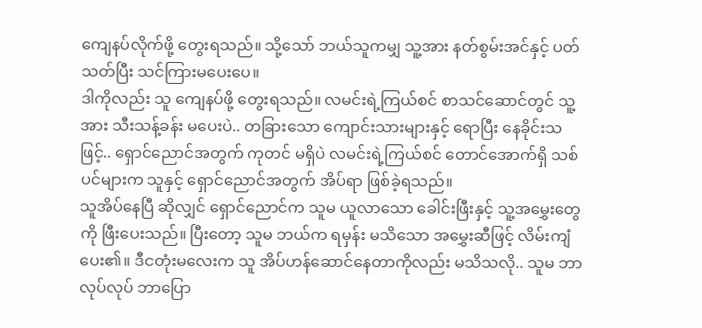ကျေနပ်လိုက်ဖို့ တွေးရသည်။ သို့သော် ဘယ်သူကမျှ သူ့အား နတ်စွမ်းအင်နှင့် ပတ်သတ်ပြီး သင်ကြားမပေးပေ။
ဒါကိုလည်း သူ ကျေနပ်ဖို့ တွေးရသည်။ လမင်းရဲ့ကြယ်စင် စာသင်ဆောင်တွင် သူ့အား သီးသန့်ခန်း မပေးပဲ.. တခြားသော ကျောင်းသားများနှင့် ရောပြီး နေခိုင်းသဖြင့်.. ရှောင်ညောင်အတွက် ကုတင် မရှိပဲ လမင်းရဲ့ကြယ်စင် တောင်အောက်ရှိ သစ်ပင်များက သူနှင့် ရှောင်ညောင်အတွက် အိပ်ရာ ဖြစ်ခဲ့ရသည်။
သူအိပ်နေပြီ ဆိုလျှင် ရှောင်ညောင်က သူမ ယူလာသော ခေါင်းဖြီးနှင့် သူ့အမွှေးတွေကို ဖြီးပေးသည်။ ပြီးတော့ သူမ ဘယ်က ရမှန်း မသိသော အမွှေးဆီဖြင့် လိမ်းကျံပေး၏။ ဒီငတုံးမလေးက သူ အိပ်ဟန်ဆောင်နေတာကိုလည်း မသိသလို.. သူမ ဘာလုပ်လုပ် ဘာပြော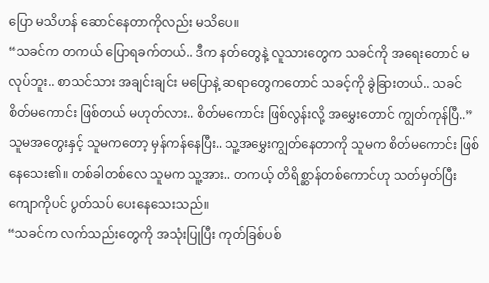ပြော မသိဟန် ဆောင်နေတာကိုလည်း မသိပေ။
“သခင်က တကယ် ပြောရခက်တယ်.. ဒီက နတ်တွေနဲ့ လူသားတွေက သခင်ကို အရေးတောင် မလုပ်ဘူး.. စာသင်သား အချင်းချင်း မပြောနဲ့ ဆရာတွေကတောင် သခင့်ကို ခွဲခြားတယ်.. သခင် စိတ်မကောင်း ဖြစ်တယ် မဟုတ်လား.. စိတ်မကောင်း ဖြစ်လွန်းလို့ အမွှေးတောင် ကျွတ်ကုန်ပြီ..”
သူမအတွေးနှင့် သူမကတော့ မှန်ကန်နေပြီး.. သူ့အမွှေးကျွတ်နေတာကို သူမက စိတ်မကောင်း ဖြစ်နေသေး၏။ တစ်ခါတစ်လေ သူမက သူ့အား.. တကယ့် တိရိစ္ဆာန်တစ်ကောင်ဟု သတ်မှတ်ပြီး ကျောကိုပင် ပွတ်သပ် ပေးနေသေးသည်။
“သခင်က လက်သည်းတွေကို အသုံးပြုပြီး ကုတ်ခြစ်ပစ်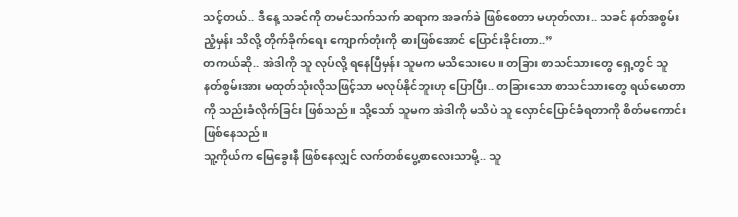သင့်တယ်.. ဒီနေ့ သခင်ကို တမင်သက်သက် ဆရာက အခက်ခဲ ဖြစ်စေတာ မဟုတ်လား.. သခင် နတ်အစွမ်း ညံ့မှန်း သိလို့ တိုက်ခိုက်ရေး ကျောက်တုံးကို ဓားဖြစ်အောင် ပြောင်းခိုင်းတာ..”
တကယ်ဆို.. အဲဒါကို သူ လုပ်လို့ ရနေပြီမှန်း သူမက မသိသေးပေ။ တခြား စာသင်သားတွေ ရှေ့တွင် သူ နတ်စွမ်းအား မထုတ်သုံးလိုသဖြင့်သာ မလုပ်နိုင်ဘူးဟု ပြောပြီး.. တခြားသော စာသင်သားတွေ ရယ်မောတာကို သည်းခံလိုက်ခြင်း ဖြစ်သည်။ သို့သော် သူမက အဲဒါကို မသိပဲ သူ လှောင်ပြောင်ခံရတာကို စိတ်မကောင်း ဖြစ်နေသည်။
သူ့ကိုယ်က မြေခွေးနီ ဖြစ်နေလျှင် လက်တစ်ပွေ့စာလေးသာမို့.. သူ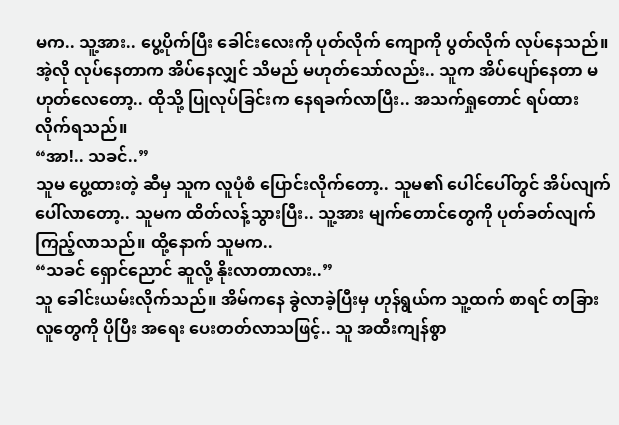မက.. သူ့အား.. ပွေ့ပိုက်ပြီး ခေါင်းလေးကို ပုတ်လိုက် ကျောကို ပွတ်လိုက် လုပ်နေသည်။ အဲ့လို လုပ်နေတာက အိပ်နေလျှင် သိမည် မဟုတ်သော်လည်း.. သူက အိပ်ပျော်နေတာ မဟုတ်လေတော့.. ထိုသို့ ပြုလုပ်ခြင်းက နေရခက်လာပြီး.. အသက်ရှုတောင် ရပ်ထားလိုက်ရသည်။
“အာ!.. သခင်..”
သူမ ပွေ့ထားတဲ့ ဆီမှ သူက လူပုံစံ ပြောင်းလိုက်တော့.. သူမ၏ ပေါင်ပေါ်တွင် အိပ်လျက် ပေါ်လာတော့.. သူမက ထိတ်လန့်သွားပြီး.. သူ့အား မျက်တောင်တွေကို ပုတ်ခတ်လျက် ကြည့်လာသည်။ ထို့နောက် သူမက..
“သခင် ရှောင်ညောင် ဆူလို့ နိုးလာတာလား..”
သူ ခေါင်းယမ်းလိုက်သည်။ အိမ်ကနေ ခွဲလာခဲ့ပြီးမှ ဟုန်ရွယ်က သူ့ထက် စာရင် တခြားလူတွေကို ပိုပြီး အရေး ပေးတတ်လာသဖြင့်.. သူ အထီးကျန်စွာ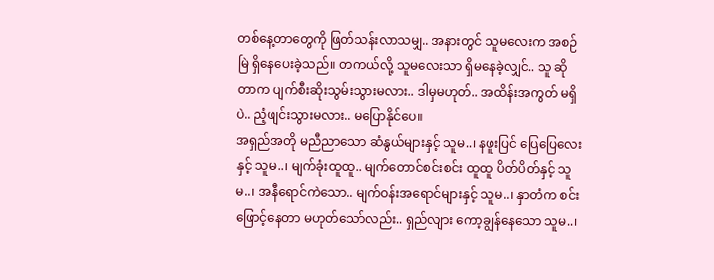တစ်နေ့တာတွေကို ဖြတ်သန်းလာသမျှ.. အနားတွင် သူမလေးက အစဉ်မြဲ ရှိနေပေးခဲ့သည်။ တကယ်လို့ သူမလေးသာ ရှိမနေခဲ့လျှင်.. သူ ဆိုတာက ပျက်စီးဆိုးသွမ်းသွားမလား.. ဒါမှမဟုတ်.. အထိန်းအကွတ် မရှိပဲ.. ညံ့ဖျင်းသွားမလား.. မပြောနိုင်ပေ။
အရှည်အတို မညီညာသော ဆံနွယ်များနှင့် သူမ..၊ နဖူးပြင် ပြေပြေလေးနှင့် သူမ..၊ မျက်ခုံးထူထူ.. မျက်တောင်စင်းစင်း ထူထူ ပိတ်ပိတ်နှင့် သူမ..၊ အနီရောင်ကဲသော.. မျက်ဝန်းအရောင်များနှင့် သူမ..၊ နှာတံက စင်းဖြောင့်နေတာ မဟုတ်သော်လည်း.. ရှည်လျား ကော့ချွန်နေသော သူမ..၊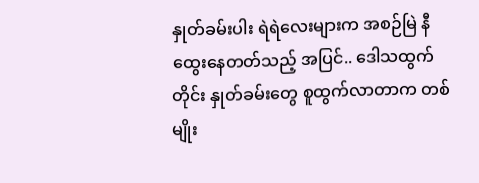နှုတ်ခမ်းပါး ရဲရဲလေးများက အစဉ်မြဲ နီထွေးနေတတ်သည့် အပြင်.. ဒေါသထွက်တိုင်း နှုတ်ခမ်းတွေ စူထွက်လာတာက တစ်မျိုး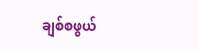ချစ်စဖွယ်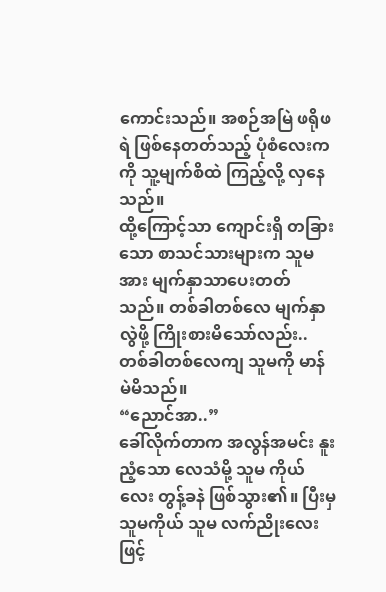ကောင်းသည်။ အစဉ်အမြဲ ဖရိုဖရဲ ဖြစ်နေတတ်သည့် ပုံစံလေးကကို သူ့မျက်စိထဲ ကြည့်လို့ လှနေသည်။
ထို့ကြောင့်သာ ကျောင်းရှိ တခြားသော စာသင်သားများက သူမအား မျက်နှာသာပေးတတ်သည်။ တစ်ခါတစ်လေ မျက်နှာလွဲဖို့ ကြိုးစားမိသော်လည်း.. တစ်ခါတစ်လေကျ သူမကို မာန်မဲမိသည်။
“ညောင်အာ..”
ခေါ်လိုက်တာက အလွန်အမင်း နူးညံ့သော လေသံမို့ သူမ ကိုယ်လေး တွန့်ခနဲ ဖြစ်သွား၏။ ပြီးမှ သူမကိုယ် သူမ လက်ညိုးလေးဖြင့်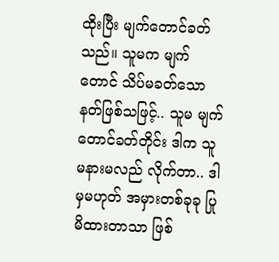ထိုးပြီး မျက်တောင်ခတ်သည်။ သူမက မျက်တောင် သိပ်မခတ်သော နတ်ဖြစ်သဖြင့်.. သူမ မျက်တောင်ခတ်တိုင်း ဒါက သူမနားမလည် လိုက်တာ.. ဒါမှမဟုတ် အမှားတစ်ခုခု ပြုမိထားတာသာ ဖြစ်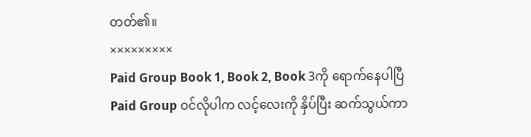တတ်၏။
×××××××××
Paid Group Book 1, Book 2, Book 3ကို ရောက်နေပါပြီ
Paid Group ဝင်လိုပါက လင့်လေးကို နှိပ်ပြီး ဆက်သွယ်ကာ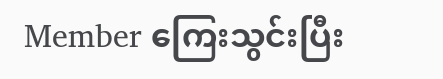Member ကြေးသွင်းပြီး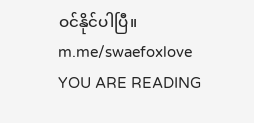ဝင်နိုင်ပါပြီ။
m.me/swaefoxlove
YOU ARE READING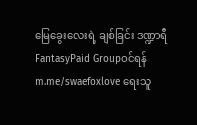မြေခွေးလေးရဲ့ ချစ်ခြင်း ဒဏ္ဍာရီ
FantasyPaid Groupဝင်ရန် m.me/swaefoxlove ရေးသူ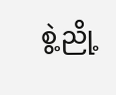စွဲ့ညို့